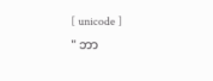[ unicode ]
" ဘာ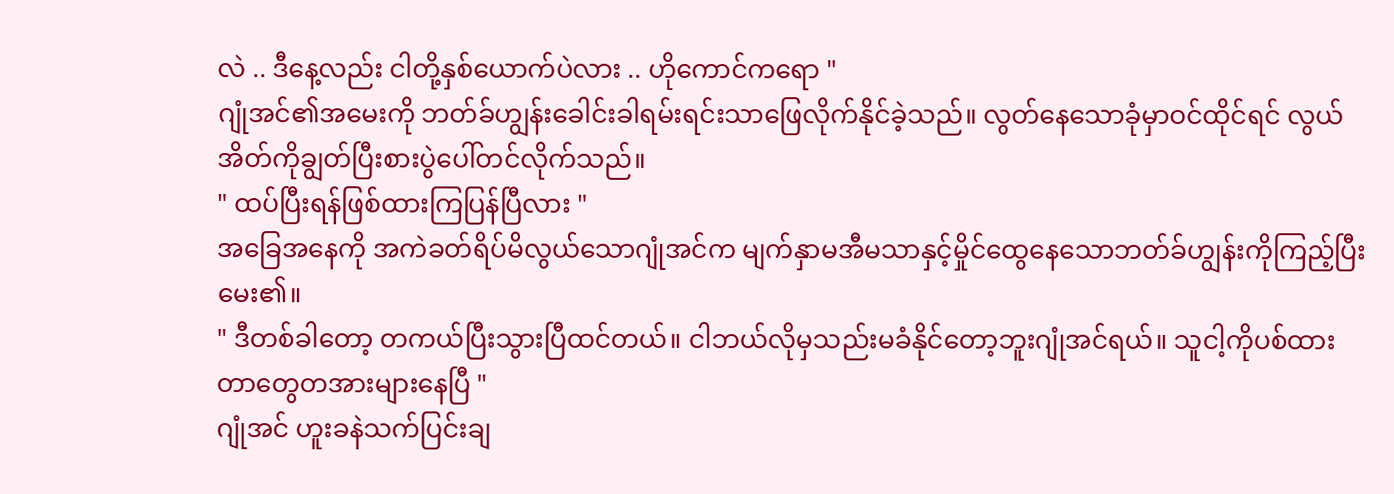လဲ .. ဒီနေ့လည်း ငါတို့နှစ်ယောက်ပဲလား .. ဟိုကောင်ကရော "
ဂျုံအင်၏အမေးကို ဘတ်ခ်ဟျွန်းခေါင်းခါရမ်းရင်းသာဖြေလိုက်နိုင်ခဲ့သည်။ လွတ်နေသောခုံမှာဝင်ထိုင်ရင် လွယ်အိတ်ကိုချွတ်ပြီးစားပွဲပေါ်တင်လိုက်သည်။
" ထပ်ပြီးရန်ဖြစ်ထားကြပြန်ပြီလား "
အခြေအနေကို အကဲခတ်ရိပ်မိလွယ်သောဂျုံအင်က မျက်နှာမအီမသာနှင့်မှိုင်ထွေနေသောဘတ်ခ်ဟျွန်းကိုကြည့်ပြီးမေး၏။
" ဒီတစ်ခါတော့ တကယ်ပြီးသွားပြီထင်တယ်။ ငါဘယ်လိုမှသည်းမခံနိုင်တော့ဘူးဂျုံအင်ရယ်။ သူငါ့ကိုပစ်ထားတာတွေတအားများနေပြီ "
ဂျုံအင် ဟူးခနဲသက်ပြင်းချ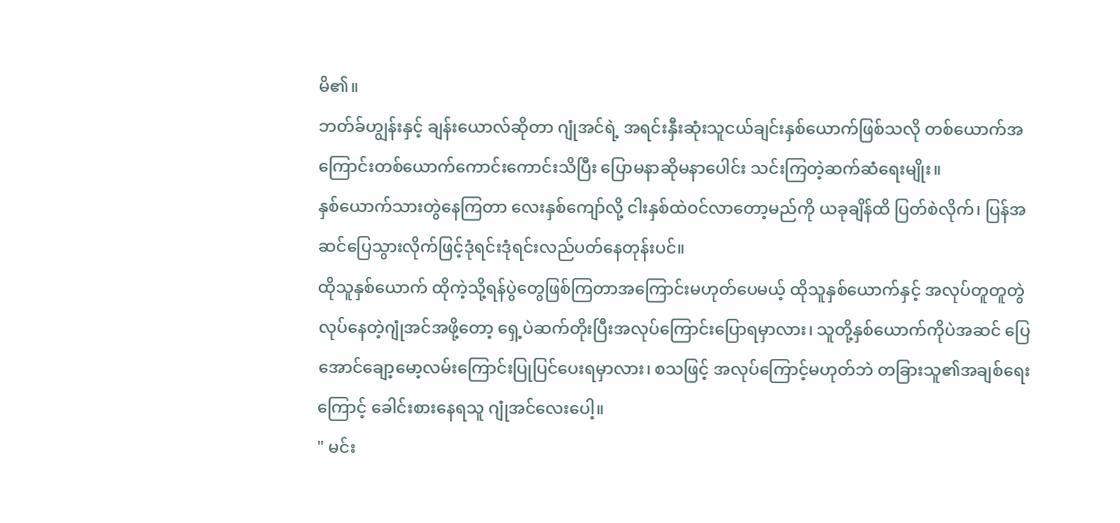မိ၏။
ဘတ်ခ်ဟျွန်းနှင့် ချန်းယောလ်ဆိုတာ ဂျုံအင်ရဲ့ အရင်းနှီးဆုံးသူငယ်ချင်းနှစ်ယောက်ဖြစ်သလို တစ်ယောက်အကြောင်းတစ်ယောက်ကောင်းကောင်းသိပြီး ပြောမနာဆိုမနာပေါင်း သင်းကြတဲ့ဆက်ဆံရေးမျိုး။
နှစ်ယောက်သားတွဲနေကြတာ လေးနှစ်ကျော်လို့ ငါးနှစ်ထဲဝင်လာတော့မည်ကို ယခုချိန်ထိ ပြတ်စဲလိုက်၊ ပြန်အဆင်ပြေသွားလိုက်ဖြင့်ဒုံရင်းဒုံရင်းလည်ပတ်နေတုန်းပင်။
ထိုသူနှစ်ယောက် ထိုကဲ့သို့ရန်ပွဲတွေဖြစ်ကြတာအကြောင်းမဟုတ်ပေမယ့် ထိုသူနှစ်ယောက်နှင့် အလုပ်တူတူတွဲလုပ်နေတဲ့ဂျုံအင်အဖို့တော့ ရှေ့ပဲဆက်တိုးပြီးအလုပ်ကြောင်းပြောရမှာလား၊ သူတို့နှစ်ယောက်ကိုပဲအဆင် ပြေအောင်ချော့မော့လမ်းကြောင်းပြုပြင်ပေးရမှာလား၊ စသဖြင့် အလုပ်ကြောင့်မဟုတ်ဘဲ တခြားသူ၏အချစ်ရေးကြောင့် ခေါင်းစားနေရသူ ဂျုံအင်လေးပေါ့။
" မင်း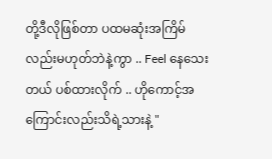တို့ဒီလိုဖြစ်တာ ပထမဆုံးအကြိမ်လည်းမဟုတ်ဘဲနဲ့ကွာ .. Feel နေသေးတယ် ပစ်ထားလိုက် .. ဟိုကောင့်အကြောင်းလည်းသိရဲ့သားနဲ့ "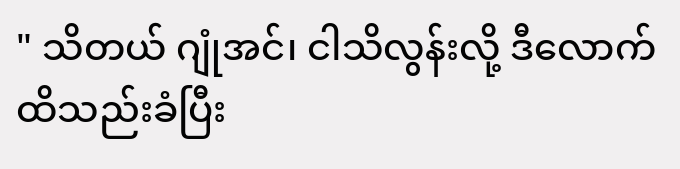" သိတယ် ဂျုံအင်၊ ငါသိလွန်းလို့ ဒီလောက်ထိသည်းခံပြီး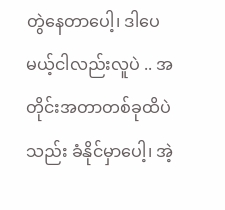တွဲနေတာပေါ့၊ ဒါပေမယ့်ငါလည်းလူပဲ .. အတိုင်းအတာတစ်ခုထိပဲသည်း ခံနိုင်မှာပေါ့၊ အဲ့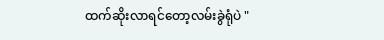ထက်ဆိုးလာရင်တော့လမ်းခွဲရုံပဲ "